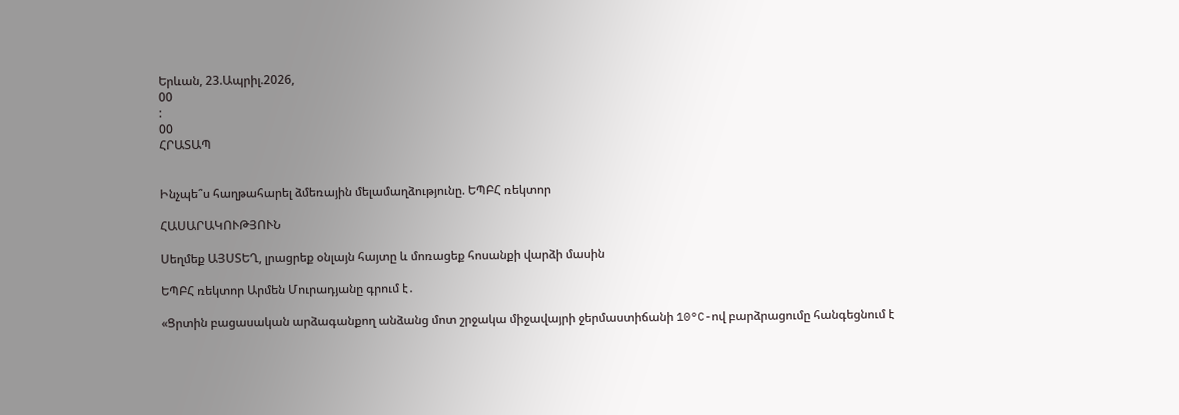Երևան, 23.Ապրիլ.2026,
00
:
00
ՀՐԱՏԱՊ


Ինչպե՞ս հաղթահարել ձմեռային մելամաղձությունը. ԵՊԲՀ ռեկտոր

ՀԱՍԱՐԱԿՈՒԹՅՈՒՆ

Սեղմեք ԱՅՍՏԵՂ, լրացրեք օնլայն հայտը և մոռացեք հոսանքի վարձի մասին

ԵՊԲՀ ռեկտոր Արմեն Մուրադյանը գրում է․

«Ցրտին բացասական արձագանքող անձանց մոտ շրջակա միջավայրի ջերմաստիճանի 10°C-ով բարձրացումը հանգեցնում է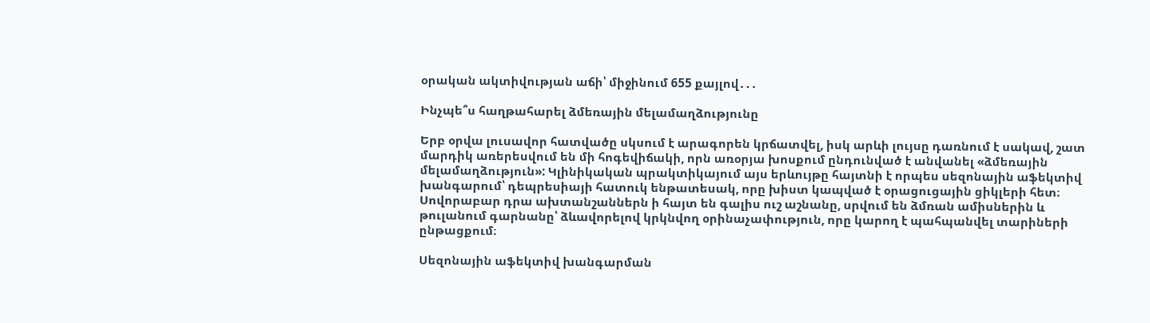օրական ակտիվության աճի՝ միջինում 655 քայլով․․․

Ինչպե՞ս հաղթահարել ձմեռային մելամաղձությունը

Երբ օրվա լուսավոր հատվածը սկսում է արագորեն կրճատվել, իսկ արևի լույսը դառնում է սակավ, շատ մարդիկ առերեսվում են մի հոգեվիճակի, որն առօրյա խոսքում ընդունված է անվանել «ձմեռային մելամաղձություն»: Կլինիկական պրակտիկայում այս երևույթը հայտնի է որպես սեզոնային աֆեկտիվ խանգարում՝ դեպրեսիայի հատուկ ենթատեսակ, որը խիստ կապված է օրացուցային ցիկլերի հետ։ Սովորաբար դրա ախտանշաններն ի հայտ են գալիս ուշ աշնանը, սրվում են ձմռան ամիսներին և թուլանում գարնանը՝ ձևավորելով կրկնվող օրինաչափություն, որը կարող է պահպանվել տարիների ընթացքում։

Սեզոնային աֆեկտիվ խանգարման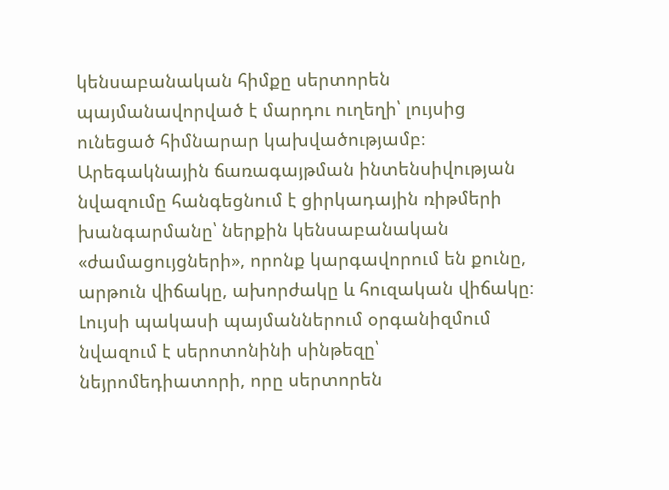կենսաբանական հիմքը սերտորեն պայմանավորված է մարդու ուղեղի՝ լույսից ունեցած հիմնարար կախվածությամբ։ Արեգակնային ճառագայթման ինտենսիվության նվազումը հանգեցնում է ցիրկադային ռիթմերի խանգարմանը՝ ներքին կենսաբանական «ժամացույցների», որոնք կարգավորում են քունը, արթուն վիճակը, ախորժակը և հուզական վիճակը։ Լույսի պակասի պայմաններում օրգանիզմում նվազում է սերոտոնինի սինթեզը՝ նեյրոմեդիատորի, որը սերտորեն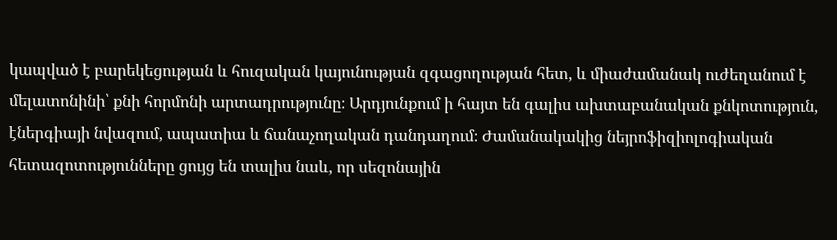կապված է բարեկեցության և հուզական կայունության զգացողության հետ, և միաժամանակ ուժեղանում է մելատոնինի՝ քնի հորմոնի արտադրությունը։ Արդյունքում ի հայտ են գալիս ախտաբանական քնկոտություն, էներգիայի նվազում, ապատիա և ճանաչողական դանդաղում։ Ժամանակակից նեյրոֆիզիոլոգիական հետազոտությունները ցույց են տալիս նաև, որ սեզոնային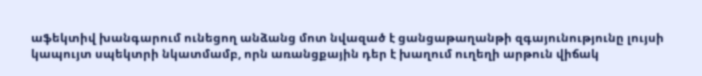աֆեկտիվ խանգարում ունեցող անձանց մոտ նվազած է ցանցաթաղանթի զգայունությունը լույսի կապույտ սպեկտրի նկատմամբ, որն առանցքային դեր է խաղում ուղեղի արթուն վիճակ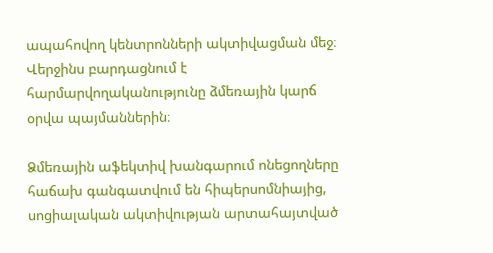ապահովող կենտրոնների ակտիվացման մեջ։ Վերջինս բարդացնում է հարմարվողականությունը ձմեռային կարճ օրվա պայմաններին։

Ձմեռային աֆեկտիվ խանգարում ոնեցողները հաճախ գանգատվում են հիպերսոմնիայից, սոցիալական ակտիվության արտահայտված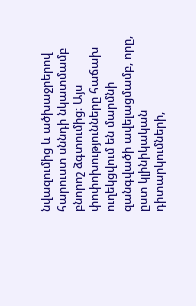նվազումից և ածխաջրերով հարուստ սննդի նկատմամբ բնորոշ ձգտումից։ Այս փոփոխությունները հաճախ ուղեկցվում են մարմնի զանգվածի ավելացմամբ, որը, ըստ կլինիկական դիտարկումների,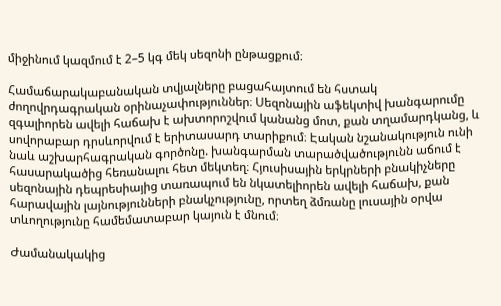միջինում կազմում է 2–5 կգ մեկ սեզոնի ընթացքում։

Համաճարակաբանական տվյալները բացահայտում են հստակ ժողովրդագրական օրինաչափություններ։ Սեզոնային աֆեկտիվ խանգարումը զգալիորեն ավելի հաճախ է ախտորոշվում կանանց մոտ, քան տղամարդկանց, և սովորաբար դրսևորվում է երիտասարդ տարիքում։ Էական նշանակություն ունի նաև աշխարհագրական գործոնը. խանգարման տարածվածությունն աճում է հասարակածից հեռանալու հետ մեկտեղ։ Հյուսիսային երկրների բնակիչները սեզոնային դեպրեսիայից տառապում են նկատելիորեն ավելի հաճախ, քան հարավային լայնությունների բնակչությունը, որտեղ ձմռանը լուսային օրվա տևողությունը համեմատաբար կայուն է մնում։

Ժամանակակից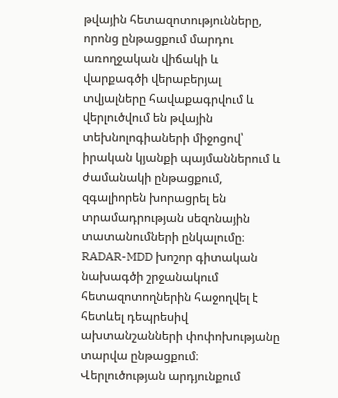թվային հետազոտությունները, որոնց ընթացքում մարդու առողջական վիճակի և վարքագծի վերաբերյալ տվյալները հավաքագրվում և վերլուծվում են թվային տեխնոլոգիաների միջոցով՝ իրական կյանքի պայմաններում և ժամանակի ընթացքում, զգալիորեն խորացրել են տրամադրության սեզոնային տատանումների ընկալումը։ RADAR-MDD խոշոր գիտական նախագծի շրջանակում հետազոտողներին հաջողվել է հետևել դեպրեսիվ ախտանշանների փոփոխությանը տարվա ընթացքում։ Վերլուծության արդյունքում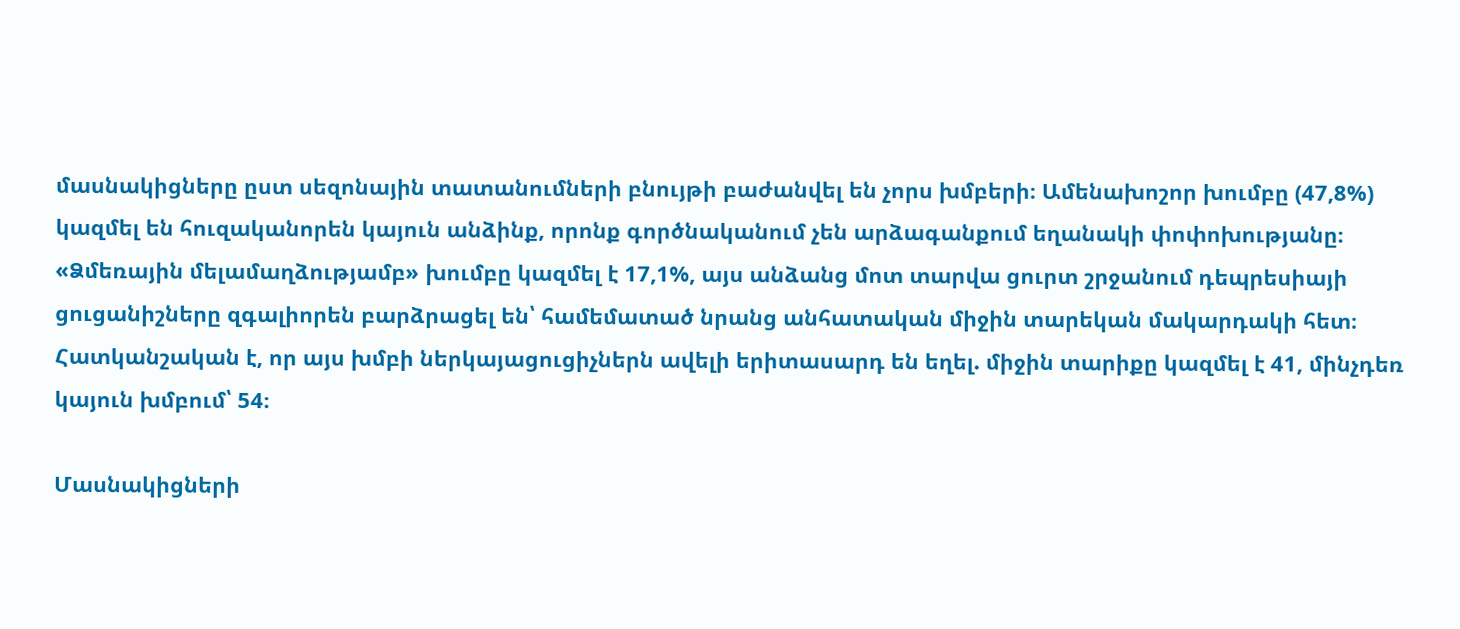մասնակիցները ըստ սեզոնային տատանումների բնույթի բաժանվել են չորս խմբերի։ Ամենախոշոր խումբը (47,8%) կազմել են հուզականորեն կայուն անձինք, որոնք գործնականում չեն արձագանքում եղանակի փոփոխությանը։ «Ձմեռային մելամաղձությամբ» խումբը կազմել է 17,1%, այս անձանց մոտ տարվա ցուրտ շրջանում դեպրեսիայի ցուցանիշները զգալիորեն բարձրացել են՝ համեմատած նրանց անհատական միջին տարեկան մակարդակի հետ։ Հատկանշական է, որ այս խմբի ներկայացուցիչներն ավելի երիտասարդ են եղել. միջին տարիքը կազմել է 41, մինչդեռ կայուն խմբում՝ 54։

Մասնակիցների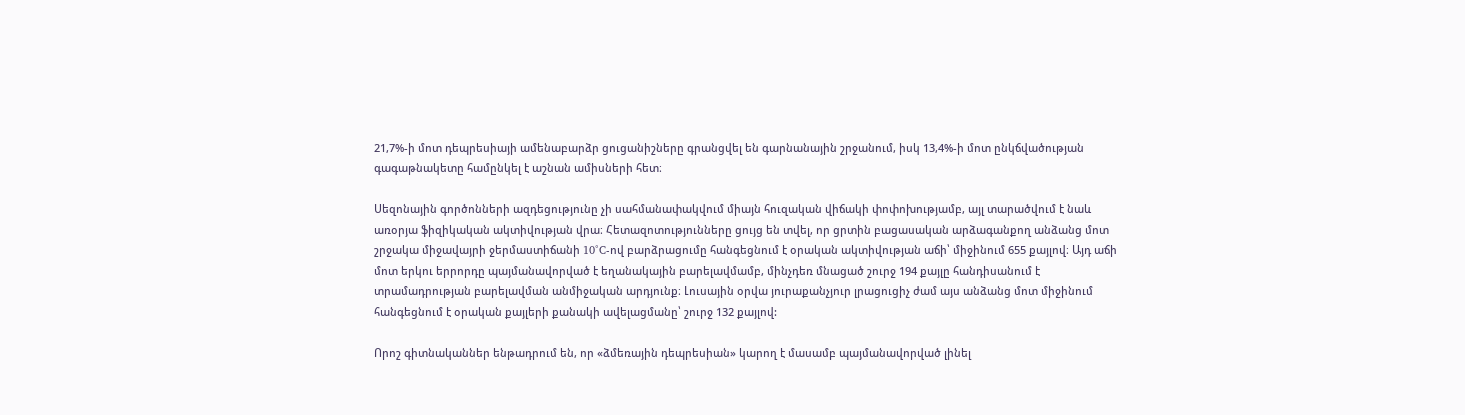21,7%-ի մոտ դեպրեսիայի ամենաբարձր ցուցանիշները գրանցվել են գարնանային շրջանում, իսկ 13,4%-ի մոտ ընկճվածության գագաթնակետը համընկել է աշնան ամիսների հետ։

Սեզոնային գործոնների ազդեցությունը չի սահմանափակվում միայն հուզական վիճակի փոփոխությամբ, այլ տարածվում է նաև առօրյա ֆիզիկական ակտիվության վրա։ Հետազոտությունները ցույց են տվել, որ ցրտին բացասական արձագանքող անձանց մոտ շրջակա միջավայրի ջերմաստիճանի 10°C-ով բարձրացումը հանգեցնում է օրական ակտիվության աճի՝ միջինում 655 քայլով։ Այդ աճի մոտ երկու երրորդը պայմանավորված է եղանակային բարելավմամբ, մինչդեռ մնացած շուրջ 194 քայլը հանդիսանում է տրամադրության բարելավման անմիջական արդյունք։ Լուսային օրվա յուրաքանչյուր լրացուցիչ ժամ այս անձանց մոտ միջինում հանգեցնում է օրական քայլերի քանակի ավելացմանը՝ շուրջ 132 քայլով:

Որոշ գիտնականներ ենթադրում են, որ «ձմեռային դեպրեսիան» կարող է մասամբ պայմանավորված լինել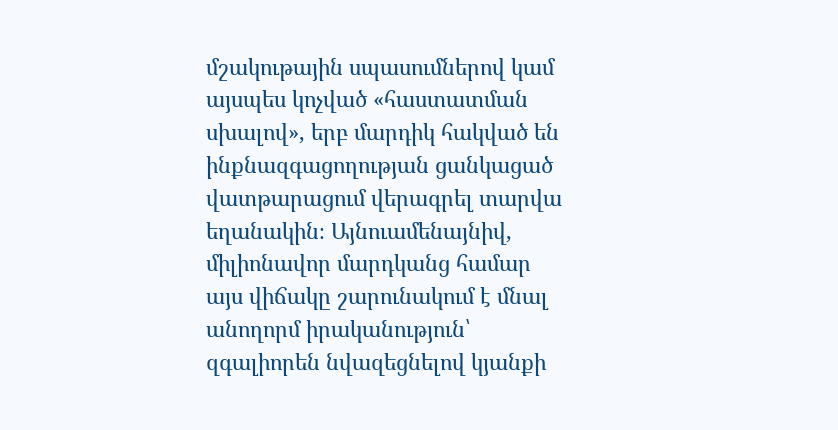մշակութային սպասումներով կամ այսպես կոչված «հաստատման սխալով», երբ մարդիկ հակված են ինքնազգացողության ցանկացած վատթարացում վերագրել տարվա եղանակին։ Այնուամենայնիվ, միլիոնավոր մարդկանց համար այս վիճակը շարունակում է մնալ անողորմ իրականություն՝ զգալիորեն նվազեցնելով կյանքի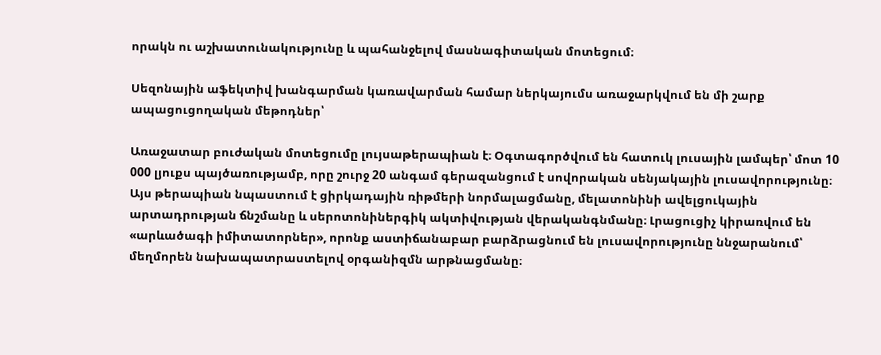որակն ու աշխատունակությունը և պահանջելով մասնագիտական մոտեցում։

Սեզոնային աֆեկտիվ խանգարման կառավարման համար ներկայումս առաջարկվում են մի շարք ապացուցողական մեթոդներ՝

Առաջատար բուժական մոտեցումը լույսաթերապիան է։ Օգտագործվում են հատուկ լուսային լամպեր՝ մոտ 10 000 լյուքս պայծառությամբ, որը շուրջ 20 անգամ գերազանցում է սովորական սենյակային լուսավորությունը։ Այս թերապիան նպաստում է ցիրկադային ռիթմերի նորմալացմանը, մելատոնինի ավելցուկային արտադրության ճնշմանը և սերոտոնիներգիկ ակտիվության վերականգնմանը։ Լրացուցիչ կիրառվում են «արևածագի իմիտատորներ», որոնք աստիճանաբար բարձրացնում են լուսավորությունը ննջարանում՝ մեղմորեն նախապատրաստելով օրգանիզմն արթնացմանը։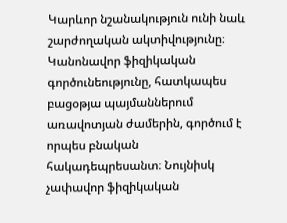Կարևոր նշանակություն ունի նաև շարժողական ակտիվությունը։ Կանոնավոր ֆիզիկական գործունեությունը, հատկապես բացօթյա պայմաններում առավոտյան ժամերին, գործում է որպես բնական հակադեպրեսանտ։ Նույնիսկ չափավոր ֆիզիկական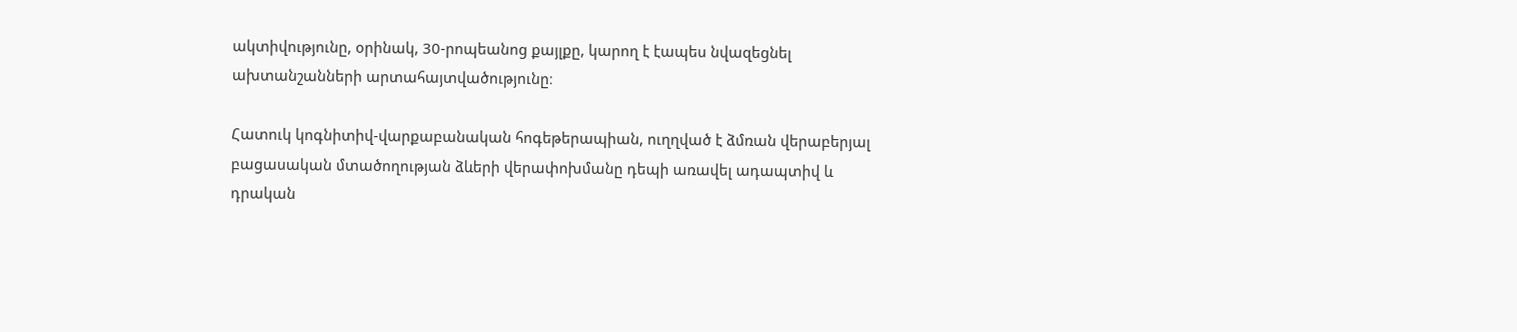ակտիվությունը, օրինակ, 30-րոպեանոց քայլքը, կարող է էապես նվազեցնել ախտանշանների արտահայտվածությունը։

Հատուկ կոգնիտիվ-վարքաբանական հոգեթերապիան, ուղղված է ձմռան վերաբերյալ բացասական մտածողության ձևերի վերափոխմանը դեպի առավել ադապտիվ և դրական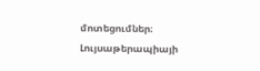մոտեցումներ։ Լույսաթերապիայի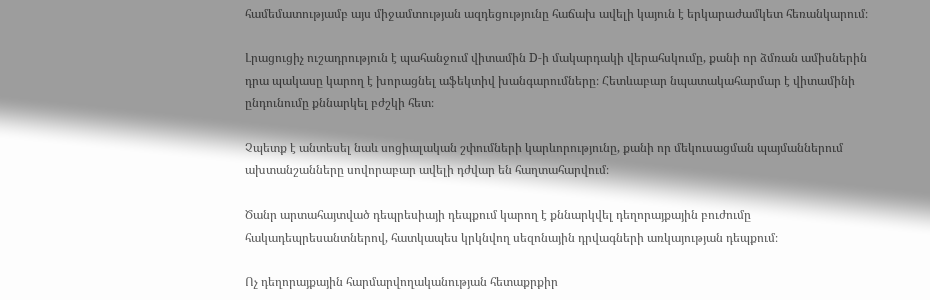համեմատությամբ այս միջամտության ազդեցությունը հաճախ ավելի կայուն է երկարաժամկետ հեռանկարում։

Լրացուցիչ ուշադրություն է պահանջում վիտամին D-ի մակարդակի վերահսկումը, քանի որ ձմռան ամիսներին դրա պակասը կարող է խորացնել աֆեկտիվ խանգարումները։ Հետևաբար նպատակահարմար է վիտամինի ընդունումը քննարկել բժշկի հետ։

Չպետք է անտեսել նաև սոցիալական շփումների կարևորությունը, քանի որ մեկուսացման պայմաններում ախտանշանները սովորաբար ավելի դժվար են հաղտահարվում։

Ծանր արտահայտված դեպրեսիայի դեպքում կարող է քննարկվել դեղորայքային բուժումը հակադեպրեսանտներով, հատկապես կրկնվող սեզոնային դրվագների առկայության դեպքում։

Ոչ դեղորայքային հարմարվողականության հետաքրքիր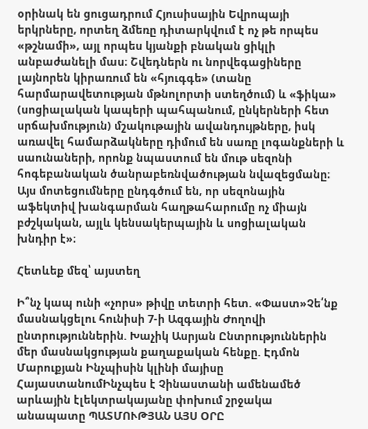օրինակ են ցուցադրում Հյուսիսային Եվրոպայի երկրները, որտեղ ձմեռը դիտարկվում է ոչ թե որպես «թշնամի», այլ որպես կյանքի բնական ցիկլի անբաժանելի մաս։ Շվեդներն ու նորվեգացիները լայնորեն կիրառում են «հյուգգե» (տանը հարմարավետության մթնոլորտի ստեղծում) և «ֆիկա» (սոցիալական կապերի պահպանում, ընկերների հետ սրճախմություն) մշակութային ավանդույթները, իսկ առավել համարձակները դիմում են սառը լոգանքների և սաունաների, որոնք նպաստում են մութ սեզոնի հոգեբանական ծանրաբեռնվածության նվազեցմանը։ Այս մոտեցումները ընդգծում են, որ սեզոնային աֆեկտիվ խանգարման հաղթահարումը ոչ միայն բժշկական, այլև կենսակերպային և սոցիալական խնդիր է»։

Հետևեք մեզ՝ այստեղ

Ի՞նչ կապ ունի «չորս» թիվը տետրի հետ. «Փաստ»Չե՛նք մասնակցելու հունիսի 7-ի Ազգային Ժողովի ընտրություններին. Խաչիկ Ասրյան Ընտրություններին մեր մասնակցության քաղաքական հենքը. Էդմոն Մարուքյան Ինչպիսին կլինի մայիսը ՀայաստանումԻնչպես է Չինաստանի ամենամեծ արևային էլեկտրակայանը փոխում շրջակա անապատը ՊԱՏՄՈՒԹՅԱՆ ԱՅՍ ՕՐԸ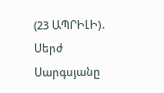(23 ԱՊՐԻԼԻ)․ Սերժ Սարգսյանը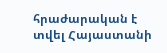հրաժարական է տվել Հայաստանի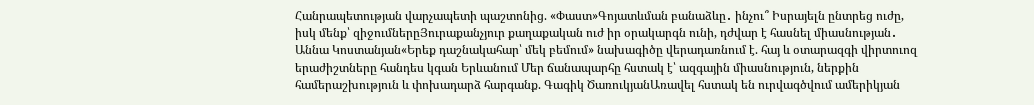Հանրապետության վարչապետի պաշտոնից. «Փաստ»Գոյատևման բանաձևը․ ինչու՞ Իսրայելն ընտրեց ուժը, իսկ մենք՝ զիջումներըՅուրաքանչյուր քաղաքական ուժ իր օրակարգն ունի, դժվար է հասնել միասնության․ Աննա Կոստանյան«Երեք դաշնակահար՝ մեկ բեմում» նախագիծը վերադառնում է. հայ և օտարազգի վիրտուոզ երաժիշտները հանդես կգան Երևանում Մեր ճանապարհը հստակ է՝ ազգային միասնություն, ներքին համերաշխություն և փոխադարձ հարգանք. Գագիկ ԾառուկյանԱռավել հստակ են ուրվագծվում ամերիկյան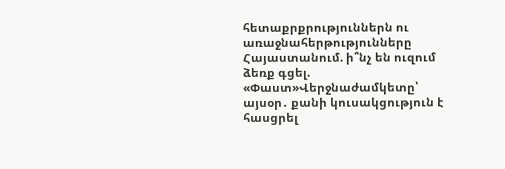հետաքրքրություններն ու առաջնահերթությունները Հայաստանում. ի՞նչ են ուզում ձեռք գցել. «Փաստ»Վերջնաժամկետը՝ այսօր․ քանի կուսակցություն է հասցրել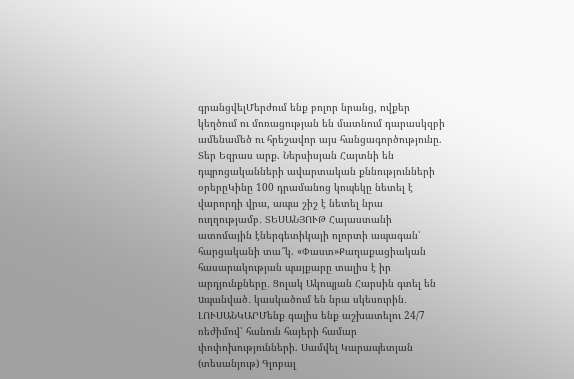գրանցվելՄերժում ենք բոլոր նրանց, ովքեր կեղծում ու մոռացության են մատնում դարասկզբի ամենամեծ ու հրեշավոր այս հանցագործությունը. Տեր Եզրաս արք. Ներսիսյան Հայտնի են դպրոցականների ավարտական քննությունների օրերըԿինը 100 դրամանոց կոպեկը նետել է վարորդի վրա, ապա շիշ է նետել նրա ուղղությամբ․ ՏԵՍԱՆՅՈՒԹ Հայաստանի ատոմային էներգետիկայի ոլորտի ապագան՝ հարցականի տա՞կ. «Փաստ»Քաղաքացիական հասարակության պայքարը տալիս է իր արդյունքները․ Ցոլակ Ակոպյան Հարսին գտել են uպանված․ կասկածում են նրա սկեսուրին․ ԼՈՒՍԱՆԿԱՐՄենք գալիս ենք աշխատելու 24/7 ռեժիմով՝ հանուն հայերի համար փոփոխությունների. Սամվել Կարապետյան (տեսանյութ) Գլոբալ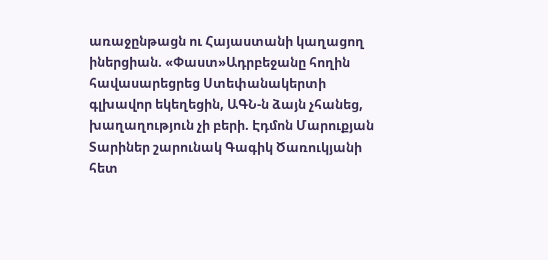առաջընթացն ու Հայաստանի կաղացող իներցիան. «Փաստ»Ադրբեջանը հողին հավասարեցրեց Ստեփանակերտի գլխավոր եկեղեցին, ԱԳՆ-ն ձայն չհանեց, խաղաղություն չի բերի. Էդմոն Մարուքյան Տարիներ շարունակ Գագիկ Ծառուկյանի հետ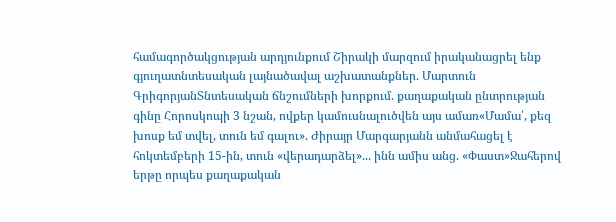համագործակցության արդյունքում Շիրակի մարզում իրականացրել ենք գյուղատնտեսական լայնածավալ աշխատանքներ. Մարտուն ԳրիգորյանՏնտեսական ճնշումների խորքում. քաղաքական ընտրության գինը Հորոսկոպի 3 նշան, ովքեր կամուսնալուծվեն այս ամառ«Մամա՛, քեզ խոսք եմ տվել, տուն եմ գալու». Ժիրայր Մարգարյանն անմահացել է հոկտեմբերի 15-ին, տուն «վերադարձել»... ինն ամիս անց. «Փաստ»Ջահերով երթը որպես քաղաքական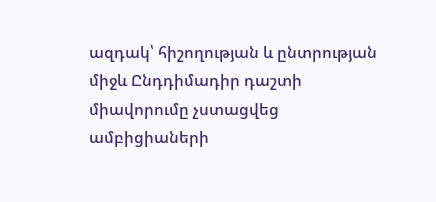ազդակ՝ հիշողության և ընտրության միջև Ընդդիմադիր դաշտի միավորումը չստացվեց ամբիցիաների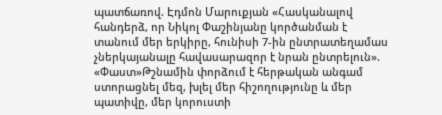պատճառով. Էդմոն Մարուքյան «Հասկանալով հանդերձ, որ Նիկոլ Փաշինյանը կործանման է տանում մեր երկիրը, հունիսի 7-ին ընտրատեղամաս չներկայանալը հավասարազոր է նրան ընտրելուն». «Փաստ»Թշնամին փորձում է հերթական անգամ ստորացնել մեզ, խլել մեր հիշողությունը և մեր պատիվը, մեր կորուստի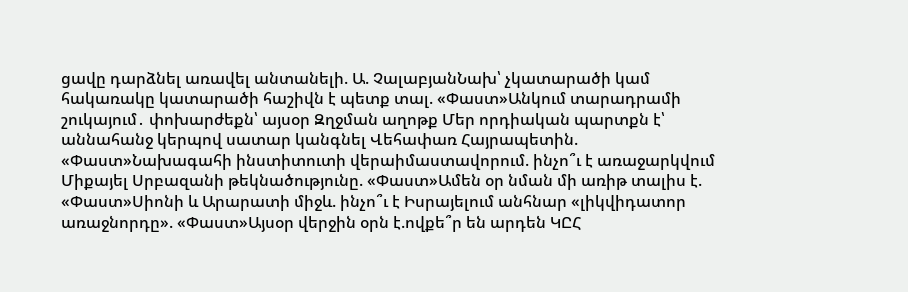ցավը դարձնել առավել անտանելի. Ա. ՉալաբյանՆախ՝ չկատարածի կամ հակառակը կատարածի հաշիվն է պետք տալ. «Փաստ»Անկում տարադրամի շուկայում․ փոխարժեքն՝ այսօր Զղջման աղոթք Մեր որդիական պարտքն է՝ աննահանջ կերպով սատար կանգնել Վեհափառ Հայրապետին. «Փաստ»Նախագահի ինստիտուտի վերաիմաստավորում. ինչո՞ւ է առաջարկվում Միքայել Սրբազանի թեկնածությունը. «Փաստ»Ամեն օր նման մի առիթ տալիս է. «Փաստ»Սիոնի և Արարատի միջև. ինչո՞ւ է Իսրայելում անհնար «լիկվիդատոր առաջնորդը». «Փաստ»Այսօր վերջին օրն է.ովքե՞ր են արդեն ԿԸՀ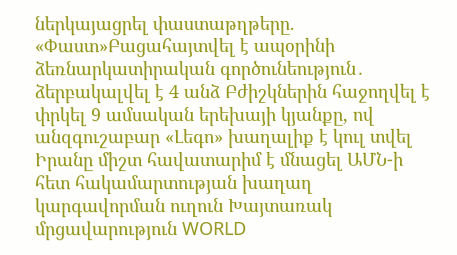ներկայացրել փաստաթղթերը. «Փաստ»Բացահայտվել է ապօրինի ձեռնարկատիրական գործունեություն․ ձերբակալվել է 4 անձ Բժիշկներին հաջողվել է փրկել 9 ամսական երեխայի կյանքը, ով անզգուշաբար «Լեգո» խաղալիք է կուլ տվել Իրանը միշտ հավատարիմ է մնացել ԱՄՆ-ի հետ հակամարտության խաղաղ կարգավորման ուղուն Խայտառակ մրցավարություն WORLD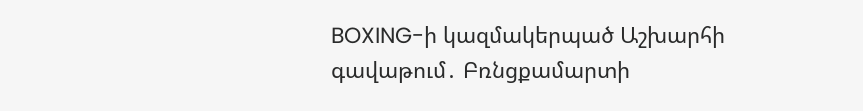BOXING-ի կազմակերպած Աշխարհի գավաթում․ Բռնցքամարտի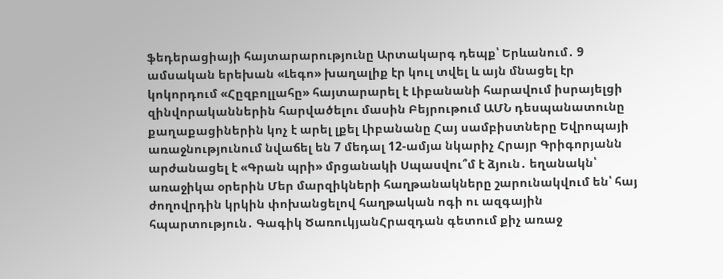ֆեդերացիայի հայտարարությունը Արտակարգ դեպք՝ Երևանում․ 9 ամսական երեխան «Լեգո» խաղալիք էր կուլ տվել և այն մնացել էր կոկորդում «Հըզբոլլահը» հայտարարել է Լիբանանի հարավում իսրայելցի զինվորականներին հարվածելու մասին Բեյրութում ԱՄՆ դեսպանատունը քաղաքացիներին կոչ է արել լքել Լիբանանը Հայ սամբիստները Եվրոպայի առաջնությունում նվաճել են 7 մեդալ 12-ամյա նկարիչ Հրայր Գրիգորյանն արժանացել է «Գրան պրի» մրցանակի Սպասվու՞մ է ձյուն․ եղանակն՝ առաջիկա օրերին Մեր մարզիկների հաղթանակները շարունակվում են՝ հայ ժողովրդին կրկին փոխանցելով հաղթական ոգի ու ազգային հպարտություն․ Գագիկ ԾառուկյանՀրազդան գետում քիչ առաջ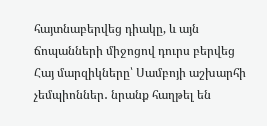հայտնաբերվեց դիակը, և այն ճոպանների միջոցով դուրս բերվեց Հայ մարզիկները՝ Սամբոյի աշխարհի չեմպիոններ․ նրանք հաղթել են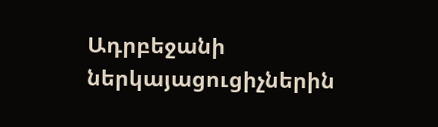Ադրբեջանի ներկայացուցիչներին